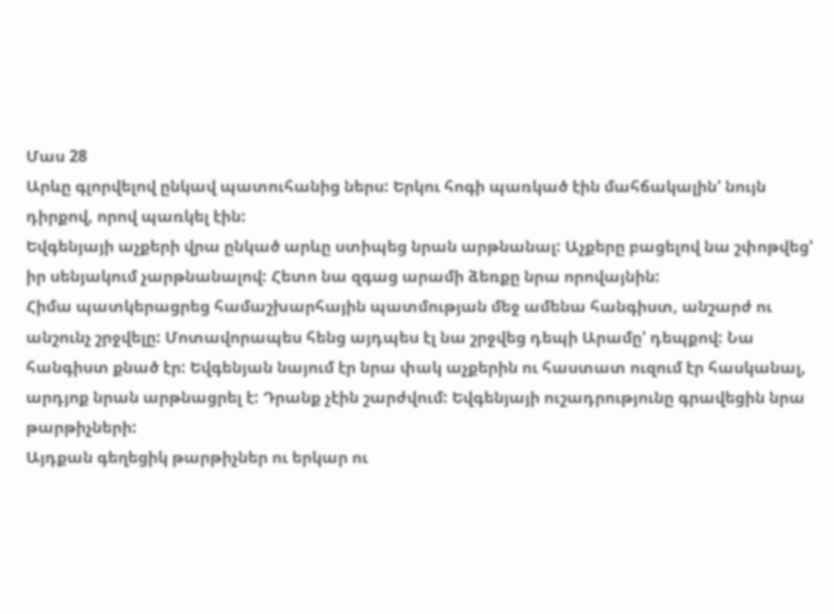Մաս 28
Արևը գլորվելով ընկավ պատուհանից ներս: Երկու հոգի պառկած էին մահճակալին' նույն դիրքով, որով պառկել էին:
Եվգենյայի աչքերի վրա ընկած արևը ստիպեց նրան արթնանալ: Աչքերը բացելով նա շփոթվեց' իր սենյակում չարթնանալով: Հետո նա զգաց արամի ձեռքը նրա որովայնին:
Հիմա պատկերացրեց համաշխարհային պատմության մեջ ամենա հանգիստ, անշարժ ու անշունչ շրջվելը: Մոտավորապես հենց այդպես էլ նա շրջվեց դեպի Արամը' դեպքով: Նա հանգիստ քնած էր: Եվգենյան նայում էր նրա փակ աչքերին ու հաստատ ուզում էր հասկանալ, արդյոք նրան արթնացրել է: Դրանք չէին շարժվում: Եվգենյայի ուշադրությունը գրավեցին նրա թարթիչների:
Այդքան գեղեցիկ թարթիչներ ու երկար ու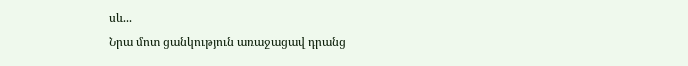սև...
Նրա մոտ ցանկություն առաջացավ դրանց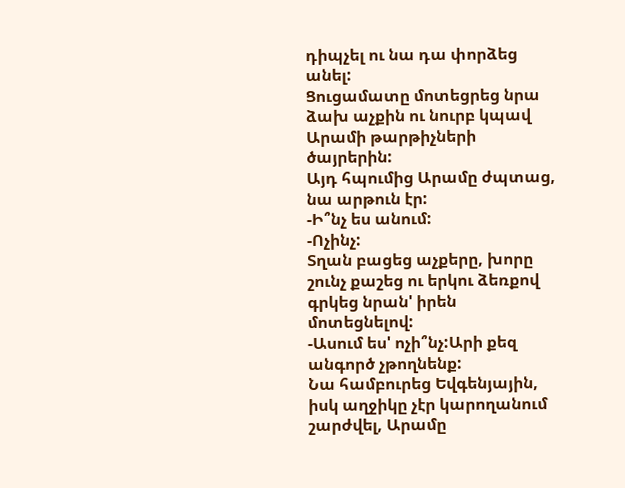դիպչել ու նա դա փորձեց անել:
Ցուցամատը մոտեցրեց նրա ձախ աչքին ու նուրբ կպավ Արամի թարթիչների ծայրերին:
Այդ հպումից Արամը ժպտաց, նա արթուն էր:
-Ի՞նչ ես անում:
-Ոչինչ:
Տղան բացեց աչքերը, խորը շունչ քաշեց ու երկու ձեռքով գրկեց նրան' իրեն մոտեցնելով:
-Ասում ես' ոչի՞նչ:Արի քեզ անգործ չթողնենք:
Նա համբուրեց Եվգենյային, իսկ աղջիկը չէր կարողանում շարժվել, Արամը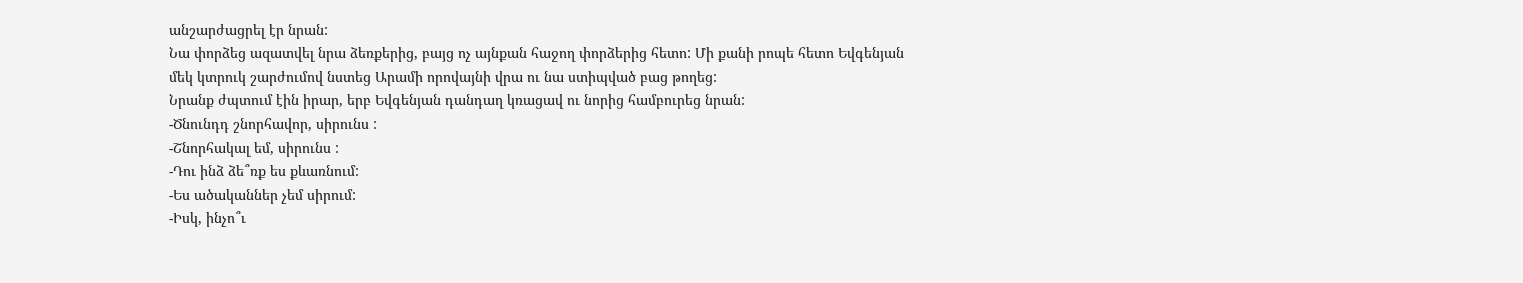անշարժացրել էր նրան:
Նա փորձեց ազատվել նրա ձեռքերից, բայց ոչ այնքան հաջող փորձերից հետո: Մի քանի րոպե հետո Եվգենյան մեկ կտրուկ շարժումով նստեց Արամի որովայնի վրա ու նա ստիպված բաց թողեց:
Նրանք ժպտում էին իրար, երբ Եվգենյան դանդաղ կռացավ ու նորից համբուրեց նրան:
-Ծնունդդ շնորհավոր, սիրունս :
-Շնորհակալ եմ, սիրունս :
-Դու ինձ ձե՞ռք ես քևառնում:
-Ես ածականներ չեմ սիրում:
-Իսկ, ինչո՞ւ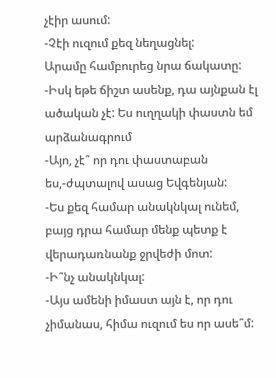չէիր ասում:
-Չէի ուզում քեզ նեղացնել:
Արամը համբուրեց նրա ճակատը:
-Իսկ եթե ճիշտ ասենք, դա այնքան էլ ածական չէ: Ես ուղղակի փաստն եմ արձանագրում
-Այո, չէ՞ որ դու փաստաբան ես,-ժպտալով ասաց Եվգենյան:
-Ես քեզ համար անակնկալ ունեմ, բայց դրա համար մենք պետք է վերադառնանք ջրվեժի մոտ:
-Ի՞նչ անակնկալ:
-Այս ամենի իմաստ այն է, որ դու չիմանաս, հիմա ուզում ես որ ասե՞մ: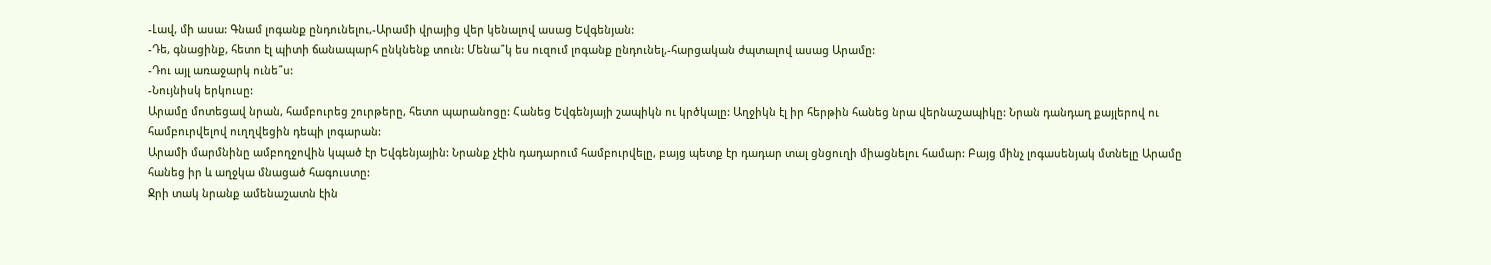-Լավ, մի ասա: Գնամ լոգանք ընդունելու,-Արամի վրայից վեր կենալով ասաց Եվգենյան:
-Դե, գնացինք, հետո էլ պիտի ճանապարհ ընկնենք տուն: Մենա՞կ ես ուզում լոգանք ընդունել,-հարցական ժպտալով ասաց Արամը:
-Դու այլ առաջարկ ունե՞ս:
-Նույնիսկ երկուսը:
Արամը մոտեցավ նրան, համբուրեց շուրթերը, հետո պարանոցը: Հանեց Եվգենյայի շապիկն ու կրծկալը: Աղջիկն էլ իր հերթին հանեց նրա վերնաշապիկը: Նրան դանդաղ քայլերով ու համբուրվելով ուղղվեցին դեպի լոգարան:
Արամի մարմնինը ամբողջովին կպած էր Եվգենյային: Նրանք չէին դադարում համբուրվելը, բայց պետք էր դադար տալ ցնցուղի միացնելու համար: Բայց մինչ լոգասենյակ մտնելը Արամը հանեց իր և աղջկա մնացած հագուստը:
Ջրի տակ նրանք ամենաշատն էին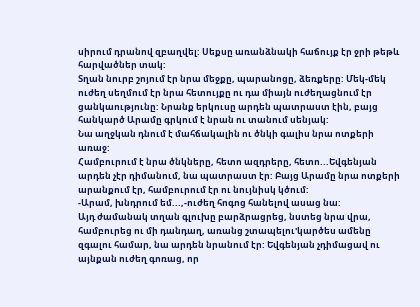սիրում դրանով զբաղվել: Սեքսը առանձնակի հաճույք էր ջրի թեթև հարվածներ տակ:
Տղան նուրբ շոյում էր նրա մեջքը, պարանոցը, ձեռքերը: Մեկ-մեկ ուժեղ սեղմում էր նրա հետույքը ու դա միայն ուժեղացնում էր ցանկաությունը: Նրանք երկուսը արդեն պատրաստ էին, բայց հանկարծ Արամը գրկում է նրան ու տանում սենյակ:
Նա աղջկան դնում է մահճակալին ու ծնկի գալիս նրա ոտքերի առաջ:
Համբուրում է նրա ծնկները, հետո ազդրերը, հետո...Եվգենյան արդեն չէր դիմանում, նա պատրաստ էր: Բայց Արամը նրա ոտքերի արանքում էր, համբուրում էր ու նույնիսկ կծում:
-Արամ, խնդրում եմ...,-ուժեղ հոգոց հանելով ասաց նա:
Այդ ժամանակ տղան գլուխը բարձրացրեց, նստեց նրա վրա, համբուրեց ու մի դանդաղ, առանց շտապելու'կարծես ամենը զգալու համար, նա արդեն նրանում էր: Եվգենյան չդիմացավ ու այնքան ուժեղ գոռաց, որ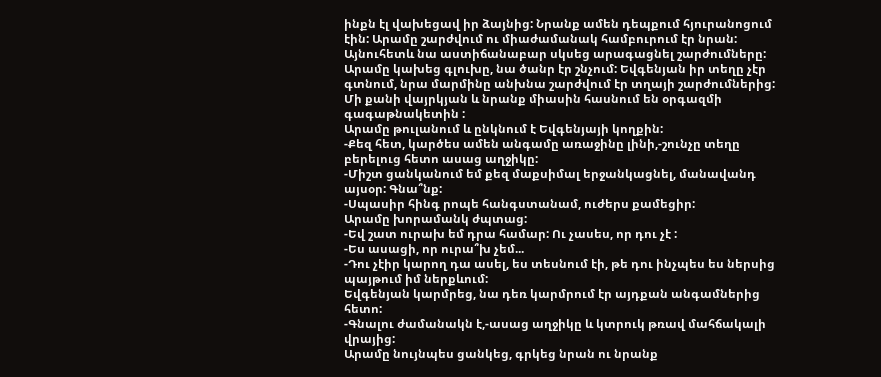ինքն էլ վախեցավ իր ձայնից: Նրանք ամեն դեպքում հյուրանոցում էին: Արամը շարժվում ու միաժամանակ համբուրում էր նրան: Այնուհետև նա աստիճանաբար սկսեց արագացնել շարժումները:
Արամը կախեց գլուխը, նա ծանր էր շնչում: Եվգենյան իր տեղը չէր գտնում, նրա մարմինը անխնա շարժվում էր տղայի շարժումներից: Մի քանի վայրկյան և նրանք միասին հասնում են օրգազմի գագաթնակետին :
Արամը թուլանում և ընկնում է Եվգենյայի կողքին:
-Քեզ հետ, կարծես ամեն անգամը առաջինը լինի,-շունչը տեղը բերելուց հետո ասաց աղջիկը:
-Միշտ ցանկանում եմ քեզ մաքսիմալ երջանկացնել, մանավանդ այսօր: Գնա՞նք:
-Սպասիր հինգ րոպե հանգստանամ, ուժերս քամեցիր:
Արամը խորամանկ ժպտաց:
-Եվ շատ ուրախ եմ դրա համար: Ու չասես, որ դու չէ :
-Ես ասացի, որ ուրա՞խ չեմ...
-Դու չէիր կարող դա ասել, ես տեսնում էի, թե դու ինչպես ես ներսից պայթում իմ ներքևում:
Եվգենյան կարմրեց, նա դեռ կարմրում էր այդքան անգամներից հետո:
-Գնալու ժամանակն է,-ասաց աղջիկը և կտրուկ թռավ մահճակալի վրայից:
Արամը նույնպես ցանկեց, գրկեց նրան ու նրանք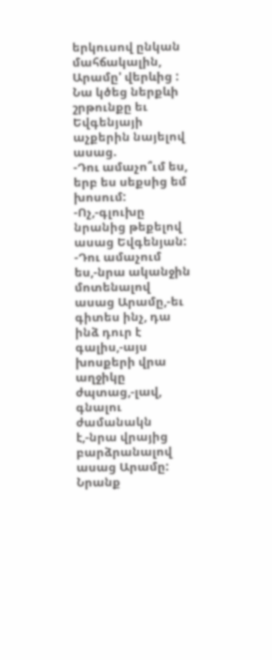երկուսով ընկան մահճակալին, Արամը' վերևից : Նա կծեց ներքևի շրթունքը եւ Եվգենյայի աչքերին նայելով ասաց.
-Դու ամաչո՞ւմ ես, երբ ես սեքսից եմ խոսում:
-Ոչ,-գլուխը նրանից թեքելով ասաց Եվգենյան:
-Դու ամաչում ես,-նրա ականջին մոտենալով ասաց Արամը,-եւ գիտես ինչ, դա ինձ դուր է գալիս,-այս խոսքերի վրա աղջիկը ժպտաց,-լավ, գնալու ժամանակն է,-նրա վրայից բարձրանալով ասաց Արամը:
Նրանք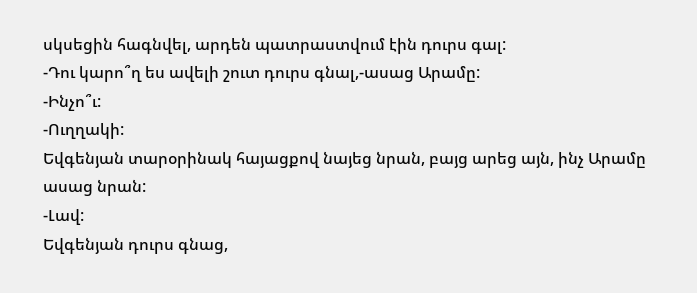սկսեցին հագնվել, արդեն պատրաստվում էին դուրս գալ:
-Դու կարո՞ղ ես ավելի շուտ դուրս գնալ,-ասաց Արամը:
-Ինչո՞ւ:
-Ուղղակի:
Եվգենյան տարօրինակ հայացքով նայեց նրան, բայց արեց այն, ինչ Արամը ասաց նրան:
-Լավ:
Եվգենյան դուրս գնաց,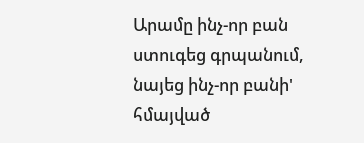Արամը ինչ-որ բան ստուգեց գրպանում, նայեց ինչ-որ բանի' հմայված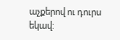աչքերով ու դուրս եկավ: